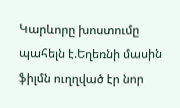Կարևորը խոստումը պահելն է.Եղեռնի մասին ֆիլմն ուղղված էր նոր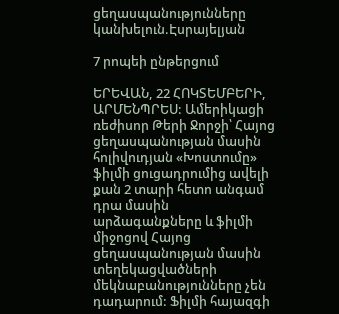ցեղասպանությունները կանխելուն.Էսրայելյան

7 րոպեի ընթերցում

ԵՐԵՎԱՆ, 22 ՀՈԿՏԵՄԲԵՐԻ, ԱՐՄԵՆՊՐԵՍ: Ամերիկացի ռեժիսոր Թերի Ջորջի՝ Հայոց ցեղասպանության մասին հոլիվուդյան «Խոստումը» ֆիլմի ցուցադրումից ավելի քան 2 տարի հետո անգամ դրա մասին արձագանքները և ֆիլմի միջոցով Հայոց ցեղասպանության մասին տեղեկացվածների մեկնաբանությունները չեն դադարում: Ֆիլմի հայազգի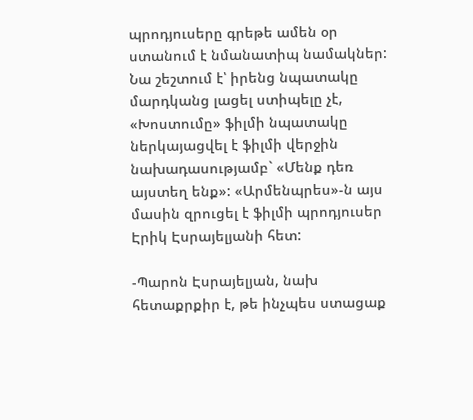պրոդյուսերը գրեթե ամեն օր ստանում է նմանատիպ նամակներ: Նա շեշտում է՝ իրենց նպատակը մարդկանց լացել ստիպելը չէ, «Խոստումը» ֆիլմի նպատակը ներկայացվել է ֆիլմի վերջին նախադասությամբ` «Մենք դեռ այստեղ ենք»: «Արմենպրես»-ն այս մասին զրուցել է ֆիլմի պրոդյուսեր Էրիկ Էսրայելյանի հետ:

-Պարոն Էսրայելյան, նախ հետաքրքիր է, թե ինչպես ստացաք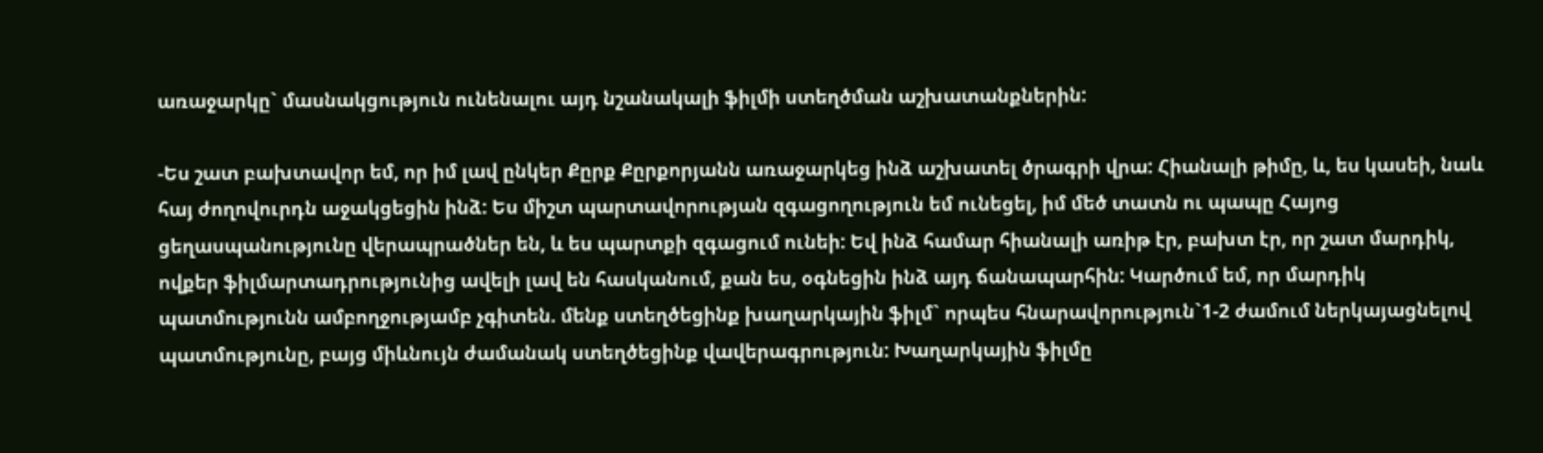առաջարկը` մասնակցություն ունենալու այդ նշանակալի ֆիլմի ստեղծման աշխատանքներին:

-Ես շատ բախտավոր եմ, որ իմ լավ ընկեր Քըրք Քըրքորյանն առաջարկեց ինձ աշխատել ծրագրի վրա: Հիանալի թիմը, և, ես կասեի, նաև հայ ժողովուրդն աջակցեցին ինձ: Ես միշտ պարտավորության զգացողություն եմ ունեցել, իմ մեծ տատն ու պապը Հայոց ցեղասպանությունը վերապրածներ են, և ես պարտքի զգացում ունեի: Եվ ինձ համար հիանալի առիթ էր, բախտ էր, որ շատ մարդիկ, ովքեր ֆիլմարտադրությունից ավելի լավ են հասկանում, քան ես, օգնեցին ինձ այդ ճանապարհին: Կարծում եմ, որ մարդիկ պատմությունն ամբողջությամբ չգիտեն. մենք ստեղծեցինք խաղարկային ֆիլմ` որպես հնարավորություն`1-2 ժամում ներկայացնելով պատմությունը, բայց միևնույն ժամանակ ստեղծեցինք վավերագրություն: Խաղարկային ֆիլմը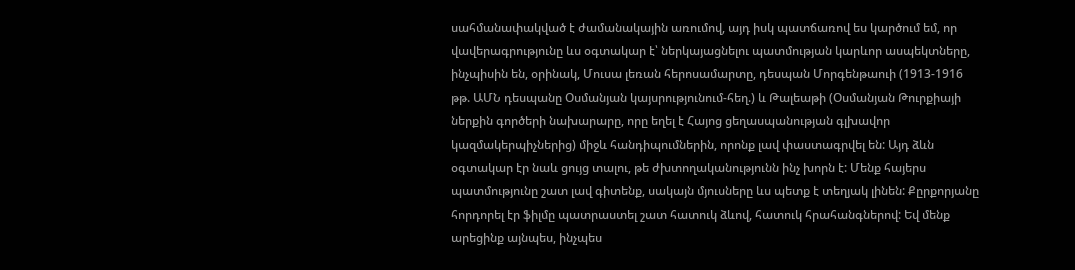սահմանափակված է ժամանակային առումով, այդ իսկ պատճառով ես կարծում եմ, որ վավերագրությունը ևս օգտակար է՝ ներկայացնելու պատմության կարևոր ասպեկտները, ինչպիսին են, օրինակ, Մուսա լեռան հերոսամարտը, դեսպան Մորգենթաուի (1913-1916 թթ. ԱՄՆ դեսպանը Օսմանյան կայսրությունում-հեղ.) և Թալեաթի (Օսմանյան Թուրքիայի ներքին գործերի նախարարը, որը եղել է Հայոց ցեղասպանության գլխավոր կազմակերպիչներից) միջև հանդիպումներին, որոնք լավ փաստագրվել են: Այդ ձևն օգտակար էր նաև ցույց տալու, թե ժխտողականությունն ինչ խորն է: Մենք հայերս պատմությունը շատ լավ գիտենք, սակայն մյուսները ևս պետք է տեղյակ լինեն: Քըրքորյանը հորդորել էր ֆիլմը պատրաստել շատ հատուկ ձևով, հատուկ հրահանգներով: Եվ մենք արեցինք այնպես, ինչպես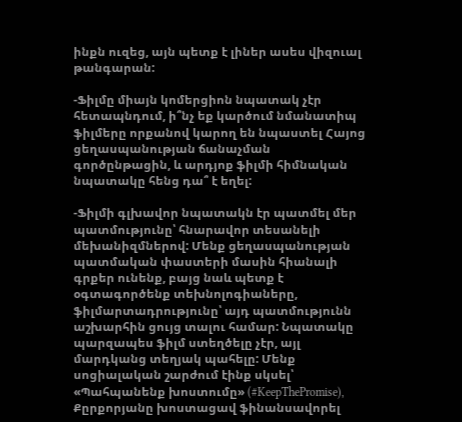ինքն ուզեց, այն պետք է լիներ ասես վիզուալ թանգարան:

-Ֆիլմը միայն կոմերցիոն նպատակ չէր հետապնդում, ի՞նչ եք կարծում նմանատիպ ֆիլմերը որքանով կարող են նպաստել Հայոց ցեղասպանության ճանաչման գործընթացին, և արդյոք ֆիլմի հիմնական նպատակը հենց դա՞ է եղել:

-Ֆիլմի գլխավոր նպատակն էր պատմել մեր պատմությունը՝ հնարավոր տեսանելի մեխանիզմներով: Մենք ցեղասպանության պատմական փաստերի մասին հիանալի գրքեր ունենք, բայց նաև պետք է օգտագործենք տեխնոլոգիաները, ֆիլմարտադրությունը՝ այդ պատմությունն աշխարհին ցույց տալու համար: Նպատակը պարզապես ֆիլմ ստեղծելը չէր, այլ մարդկանց տեղյակ պահելը: Մենք սոցիալական շարժում էինք սկսել՝ «Պահպանենք խոստումը» (#KeepThePromise), Քըրքորյանը խոստացավ ֆինանսավորել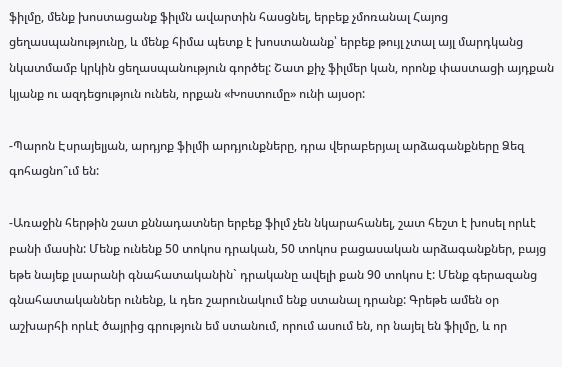ֆիլմը, մենք խոստացանք ֆիլմն ավարտին հասցնել, երբեք չմոռանալ Հայոց ցեղասպանությունը, և մենք հիմա պետք է խոստանանք՝ երբեք թույլ չտալ այլ մարդկանց նկատմամբ կրկին ցեղասպանություն գործել: Շատ քիչ ֆիլմեր կան, որոնք փաստացի այդքան կյանք ու ազդեցություն ունեն, որքան «Խոստումը» ունի այսօր:

-Պարոն Էսրայելյան, արդյոք ֆիլմի արդյունքները, դրա վերաբերյալ արձագանքները Ձեզ գոհացնո՞ւմ են:

-Առաջին հերթին շատ քննադատներ երբեք ֆիլմ չեն նկարահանել, շատ հեշտ է խոսել որևէ բանի մասին: Մենք ունենք 50 տոկոս դրական, 50 տոկոս բացասական արձագանքներ, բայց եթե նայեք լսարանի գնահատականին` դրականը ավելի քան 90 տոկոս է: Մենք գերազանց գնահատականներ ունենք, և դեռ շարունակում ենք ստանալ դրանք: Գրեթե ամեն օր աշխարհի որևէ ծայրից գրություն եմ ստանում, որում ասում են, որ նայել են ֆիլմը, և որ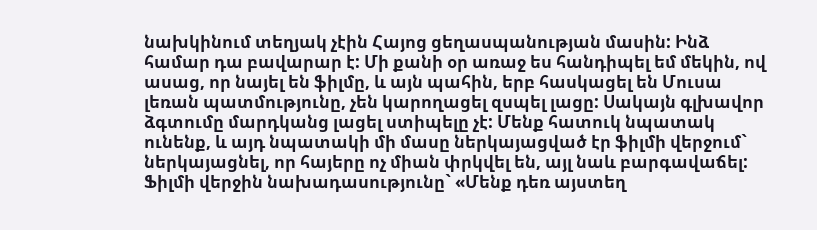նախկինում տեղյակ չէին Հայոց ցեղասպանության մասին: Ինձ համար դա բավարար է: Մի քանի օր առաջ ես հանդիպել եմ մեկին, ով ասաց, որ նայել են ֆիլմը, և այն պահին, երբ հասկացել են Մուսա լեռան պատմությունը, չեն կարողացել զսպել լացը: Սակայն գլխավոր ձգտումը մարդկանց լացել ստիպելը չէ: Մենք հատուկ նպատակ ունենք, և այդ նպատակի մի մասը ներկայացված էր ֆիլմի վերջում` ներկայացնել, որ հայերը ոչ միան փրկվել են, այլ նաև բարգավաճել: Ֆիլմի վերջին նախադասությունը` «Մենք դեռ այստեղ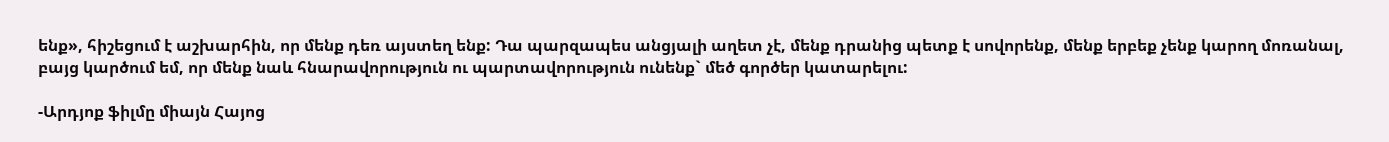ենք», հիշեցում է աշխարհին, որ մենք դեռ այստեղ ենք: Դա պարզապես անցյալի աղետ չէ, մենք դրանից պետք է սովորենք, մենք երբեք չենք կարող մոռանալ, բայց կարծում եմ, որ մենք նաև հնարավորություն ու պարտավորություն ունենք` մեծ գործեր կատարելու:

-Արդյոք ֆիլմը միայն Հայոց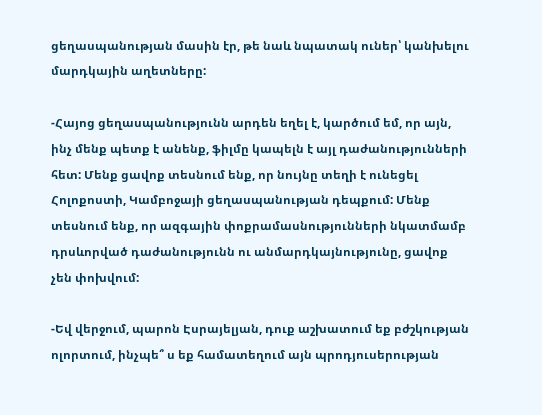ցեղասպանության մասին էր, թե նաև նպատակ ուներ՝ կանխելու մարդկային աղետները:

-Հայոց ցեղասպանությունն արդեն եղել է, կարծում եմ, որ այն, ինչ մենք պետք է անենք, ֆիլմը կապելն է այլ դաժանությունների հետ: Մենք ցավոք տեսնում ենք, որ նույնը տեղի է ունեցել Հոլոքոստի, Կամբոջայի ցեղասպանության դեպքում: Մենք տեսնում ենք, որ ազգային փոքրամասնությունների նկատմամբ դրսևորված դաժանությունն ու անմարդկայնությունը, ցավոք չեն փոխվում:

-Եվ վերջում, պարոն Էսրայելյան, դուք աշխատում եք բժշկության ոլորտում, ինչպե՞ ս եք համատեղում այն պրոդյուսերության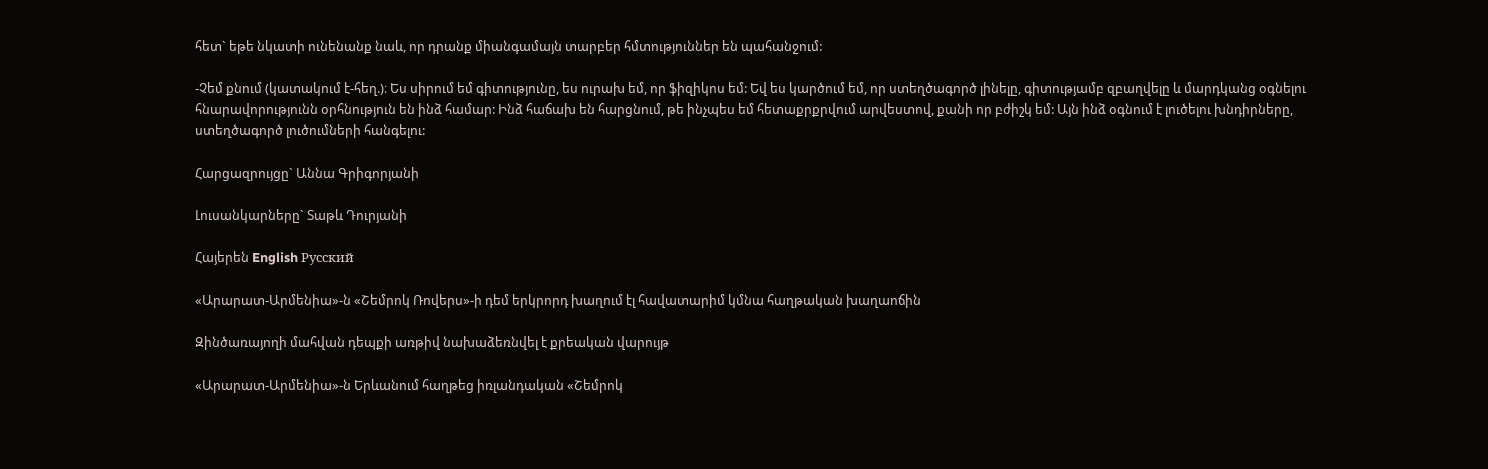հետ` եթե նկատի ունենանք նաև, որ դրանք միանգամայն տարբեր հմտություններ են պահանջում:

-Չեմ քնում (կատակում է-հեղ.)։ Ես սիրում եմ գիտությունը, ես ուրախ եմ, որ ֆիզիկոս եմ: Եվ ես կարծում եմ, որ ստեղծագործ լինելը, գիտությամբ զբաղվելը և մարդկանց օգնելու հնարավորությունն օրհնություն են ինձ համար: Ինձ հաճախ են հարցնում, թե ինչպես եմ հետաքրքրվում արվեստով, քանի որ բժիշկ եմ: Այն ինձ օգնում է լուծելու խնդիրները, ստեղծագործ լուծումների հանգելու:

Հարցազրույցը` Աննա Գրիգորյանի

Լուսանկարները` Տաթև Դուրյանի

Հայերեն English Русский

«Արարատ-Արմենիա»-ն «Շեմրոկ Ռովերս»-ի դեմ երկրորդ խաղում էլ հավատարիմ կմնա հաղթական խաղաոճին

Զինծառայողի մահվան դեպքի առթիվ նախաձեռնվել է քրեական վարույթ

«Արարատ-Արմենիա»-ն Երևանում հաղթեց իռլանդական «Շեմրոկ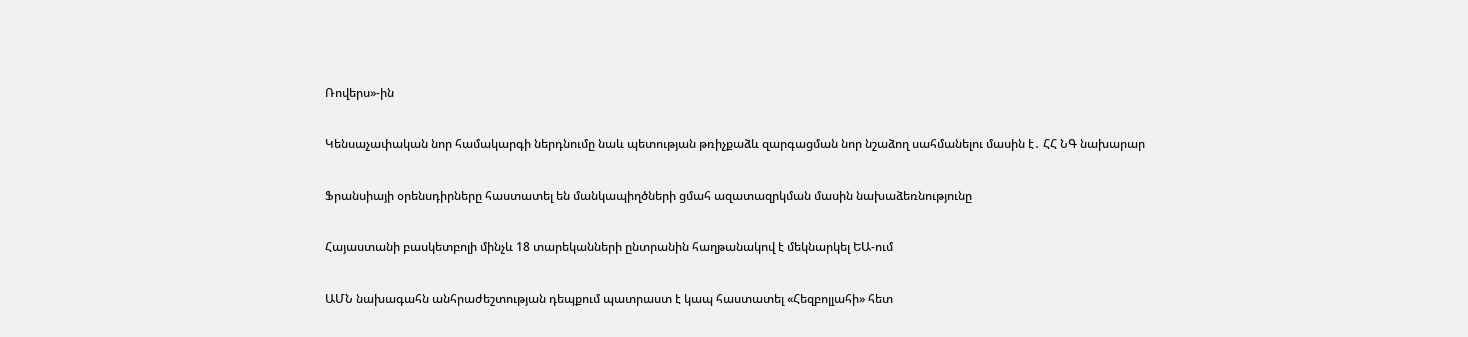Ռովերս»-ին

Կենսաչափական նոր համակարգի ներդնումը նաև պետության թռիչքաձև զարգացման նոր նշաձող սահմանելու մասին է․ ՀՀ ՆԳ նախարար

Ֆրանսիայի օրենսդիրները հաստատել են մանկապիղծների ցմահ ազատազրկման մասին նախաձեռնությունը

Հայաստանի բասկետբոլի մինչև 18 տարեկանների ընտրանին հաղթանակով է մեկնարկել ԵԱ-ում

ԱՄՆ նախագահն անհրաժեշտության դեպքում պատրաստ է կապ հաստատել «Հեզբոլլահի» հետ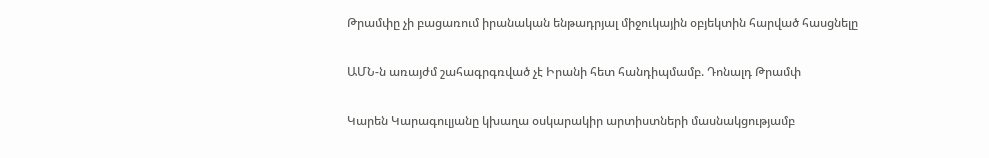Թրամփը չի բացառում իրանական ենթադրյալ միջուկային օբյեկտին հարված հասցնելը

ԱՄՆ-ն առայժմ շահագրգռված չէ Իրանի հետ հանդիպմամբ. Դոնալդ Թրամփ

Կարեն Կարագուլյանը կխաղա օսկարակիր արտիստների մասնակցությամբ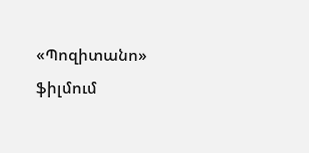«Պոզիտանո» ֆիլմում